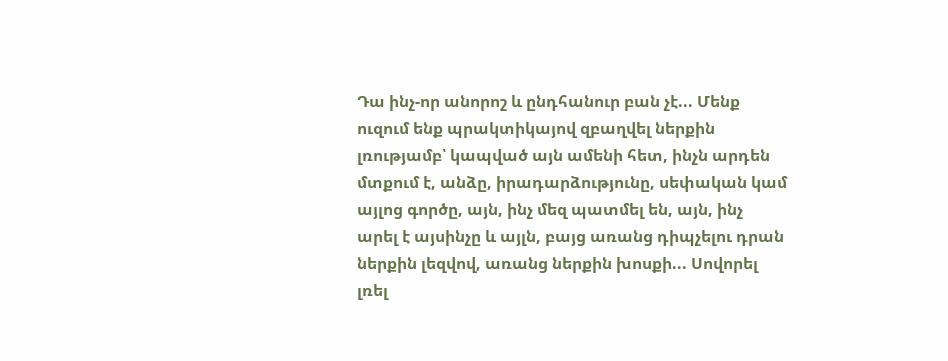Դա ինչ-որ անորոշ և ընդհանուր բան չէ... Մենք ուզում ենք պրակտիկայով զբաղվել ներքին լռությամբ՝ կապված այն ամենի հետ, ինչն արդեն մտքում է, անձը, իրադարձությունը, սեփական կամ այլոց գործը, այն, ինչ մեզ պատմել են, այն, ինչ արել է այսինչը և այլն, բայց առանց դիպչելու դրան ներքին լեզվով, առանց ներքին խոսքի... Սովորել լռել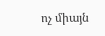ոչ միայն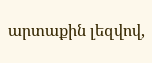արտաքին լեզվով,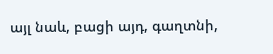այլ նաև, բացի այդ, գաղտնի,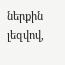ներքին լեզվով,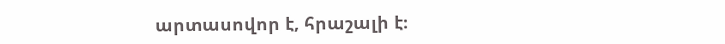արտասովոր է, հրաշալի է։